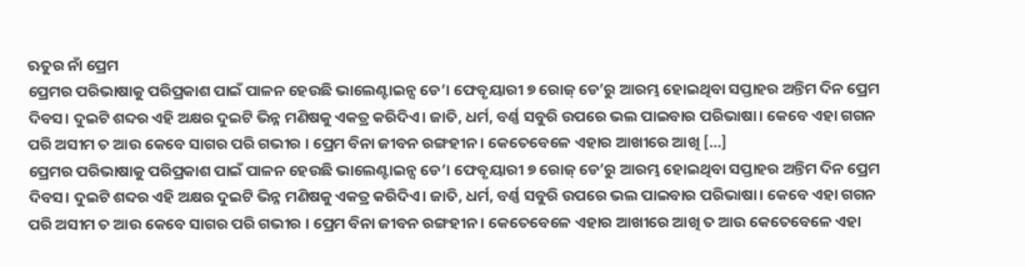ଋତୁର ନାଁ ପ୍ରେମ
ପ୍ରେମର ପରିଭାଷାକୁ ପରିପ୍ରକାଶ ପାଇଁ ପାଳନ ହେଉଛି ଭାଲେଣ୍ଟାଇନ୍ସ ଡେ’। ଫେବୃୟାରୀ ୭ ରୋଜ୍ ଡେ’ରୁ ଆରମ୍ଭ ହୋଇଥିବା ସପ୍ତାହର ଅନ୍ତିମ ଦିନ ପ୍ରେମ ଦିବସ। ଦୁଇଟି ଶବ୍ଦର ଏହି ଅକ୍ଷର ଦୁଇଟି ଭିନ୍ନ ମଣିଷକୁ ଏକତ୍ର କରିଦିଏ। ଜାତି, ଧର୍ମ, ବର୍ଣ୍ଣ ସବୁରି ଉପରେ ଭଲ ପାଇବାର ପରିଭାଷା। କେବେ ଏହା ଗଗନ ପରି ଅସୀମ ତ ଆଉ କେବେ ସାଗର ପରି ଗଭୀର । ପ୍ରେମ ବିନା ଜୀବନ ରଙ୍ଗହୀନ। କେତେବେଳେ ଏହାର ଆଖୀରେ ଆଖି […]
ପ୍ରେମର ପରିଭାଷାକୁ ପରିପ୍ରକାଶ ପାଇଁ ପାଳନ ହେଉଛି ଭାଲେଣ୍ଟାଇନ୍ସ ଡେ’। ଫେବୃୟାରୀ ୭ ରୋଜ୍ ଡେ’ରୁ ଆରମ୍ଭ ହୋଇଥିବା ସପ୍ତାହର ଅନ୍ତିମ ଦିନ ପ୍ରେମ ଦିବସ। ଦୁଇଟି ଶବ୍ଦର ଏହି ଅକ୍ଷର ଦୁଇଟି ଭିନ୍ନ ମଣିଷକୁ ଏକତ୍ର କରିଦିଏ। ଜାତି, ଧର୍ମ, ବର୍ଣ୍ଣ ସବୁରି ଉପରେ ଭଲ ପାଇବାର ପରିଭାଷା। କେବେ ଏହା ଗଗନ ପରି ଅସୀମ ତ ଆଉ କେବେ ସାଗର ପରି ଗଭୀର । ପ୍ରେମ ବିନା ଜୀବନ ରଙ୍ଗହୀନ। କେତେବେଳେ ଏହାର ଆଖୀରେ ଆଖି ତ ଆଉ କେତେବେଳେ ଏହା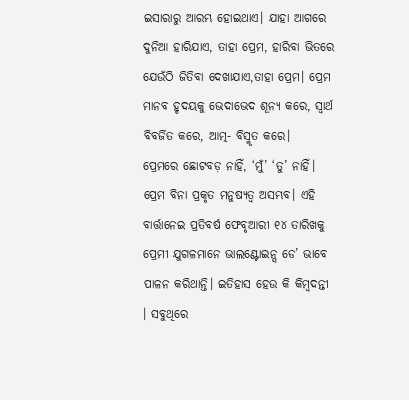ଇସାରାରୁ ଆରମ୍ଭ ହୋଇଥାଏ। ଯାହା ଆଗରେ ଦୁନିଆ ହାରିଯାଏ, ତାହା ପ୍ରେମ, ହାରିବା ଭିତରେ ଯେଉଁଠି ଜିତିବା ଦେଖାଯାଏ,ତାହା ପ୍ରେମ। ପ୍ରେମ ମାନବ ହୃଦୟକୁ ଭେଦାଭେଦ ଶୂନ୍ୟ କରେ, ସ୍ୱାର୍ଥ ବିବର୍ଜିତ କରେ, ଆତ୍ମ- ବିସ୍ମୃତ କରେ।
ପ୍ରେମରେ ଛୋଟବଡ଼ ନାହିଁ, ‘ମୁଁ’ ‘ତୁ’ ନାହିଁ। ପ୍ରେମ ବିନା ପ୍ରକୃତ ମନୁଷ୍ୟତ୍ୱ ଅସମ୍ଭବ। ଏହି ବାର୍ତ୍ତାନେଇ ପ୍ରତିବର୍ଷ ଫେବୃଆରୀ ୧୪ ତାରିଖକୁ ପ୍ରେମୀ ଯୁଗଳମାନେ ଭାଲଣ୍ଟୋଇନ୍ସ ଡେ’ ଭାବେ ପାଳନ କରିଥାନ୍ତି। ଇତିହାସ ହେଉ କି କିମ୍ବଦନ୍ତୀ । ସବୁଥିରେ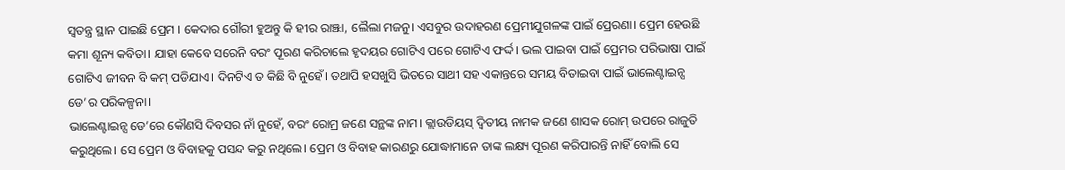ସ୍ୱତନ୍ତ୍ର ସ୍ଥାନ ପାଇଛି ପ୍ରେମ । କେଦାର ଗୌରୀ ହୁଅନ୍ତୁ କି ହୀର ରାଞ୍ଝା, ଲୈଲା ମଜନୁ। ଏସବୁର ଉଦାହରଣ ପ୍ରେମୀଯୁଗଳଙ୍କ ପାଇଁ ପ୍ରେରଣା। ପ୍ରେମ ହେଉଛି କମା ଶୂନ୍ୟ କବିତା। ଯାହା କେବେ ସରେନି ବରଂ ପୂରଣ କରିଚାଲେ ହୃଦୟର ଗୋଟିଏ ପରେ ଗୋଟିଏ ଫର୍ଦ୍ଦ। ଭଲ ପାଇବା ପାଇଁ ପ୍ରେମର ପରିଭାଷା ପାଇଁ ଗୋଟିଏ ଜୀବନ ବି କମ୍ ପଡିଯାଏ। ଦିନଟିଏ ତ କିଛି ବି ନୁହେଁ। ତଥାପି ହସଖୁସି ଭିତରେ ସାଥୀ ସହ ଏକାନ୍ତରେ ସମୟ ବିତାଇବା ପାଇଁ ଭାଲେଣ୍ଟାଇନ୍ସ ଡେ’ର ପରିକଳ୍ପନା।
ଭାଲେଣ୍ଟାଇନ୍ସ ଡେ’ରେ କୌଣସି ଦିବସର ନାଁ ନୁହେଁ, ବରଂ ରୋମ୍ର ଜଣେ ସନ୍ଥଙ୍କ ନାମ। କ୍ଲାଉଡିୟସ୍ ଦ୍ବିତୀୟ ନାମକ ଜଣେ ଶାସକ ରୋମ୍ ଉପରେ ରାଜୁତି କରୁଥିଲେ। ସେ ପ୍ରେମ ଓ ବିବାହକୁ ପସନ୍ଦ କରୁ ନଥିଲେ। ପ୍ରେମ ଓ ବିବାହ କାରଣରୁ ଯୋଦ୍ଧାମାନେ ତାଙ୍କ ଲକ୍ଷ୍ୟ ପୂରଣ କରିପାରନ୍ତି ନାହିଁ ବୋଲି ସେ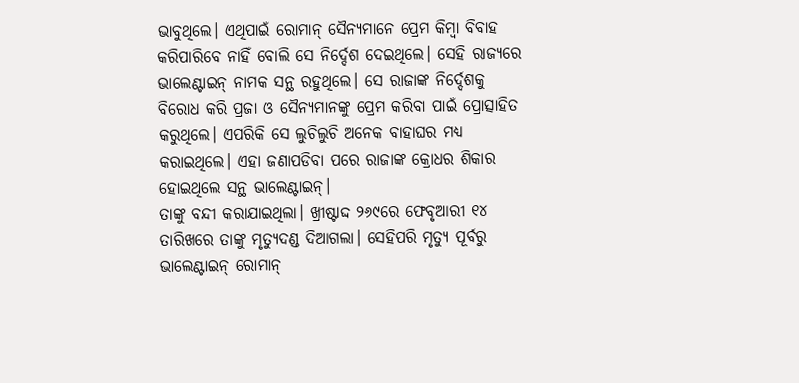ଭାବୁଥିଲେ। ଏଥିପାଇଁ ରୋମାନ୍ ସୈନ୍ୟମାନେ ପ୍ରେମ କିମ୍ବା ବିବାହ କରିପାରିବେ ନାହିଁ ବୋଲି ସେ ନିର୍ଦ୍ଦେଶ ଦେଇଥିଲେ। ସେହି ରାଜ୍ୟରେ ଭାଲେଣ୍ଟାଇନ୍ ନାମକ ସନ୍ଥ ରହୁଥିଲେ। ସେ ରାଜାଙ୍କ ନିର୍ଦ୍ଦେଶକୁ ବିରୋଧ କରି ପ୍ରଜା ଓ ସୈନ୍ୟମାନଙ୍କୁ ପ୍ରେମ କରିବା ପାଇଁ ପ୍ରୋତ୍ସାହିତ କରୁଥିଲେ। ଏପରିକି ସେ ଲୁଚିଲୁଚି ଅନେକ ବାହାଘର ମଧ୍ୟ କରାଇଥିଲେ। ଏହା ଜଣାପଡିବା ପରେ ରାଜାଙ୍କ କ୍ରୋଧର ଶିକାର ହୋଇଥିଲେ ସନ୍ଥ ଭାଲେଣ୍ଟାଇନ୍।
ତାଙ୍କୁ ବନ୍ଦୀ କରାଯାଇଥିଲା। ଖ୍ରୀଷ୍ଟାଦ୍ଦ ୨୬୯ରେ ଫେବୃଆରୀ ୧୪ ତାରିଖରେ ତାଙ୍କୁ ମୃତ୍ୟୁଦଣ୍ଡ ଦିଆଗଲା। ସେହିପରି ମୃତ୍ୟୁ ପୂର୍ବରୁ ଭାଲେଣ୍ଟାଇନ୍ ରୋମାନ୍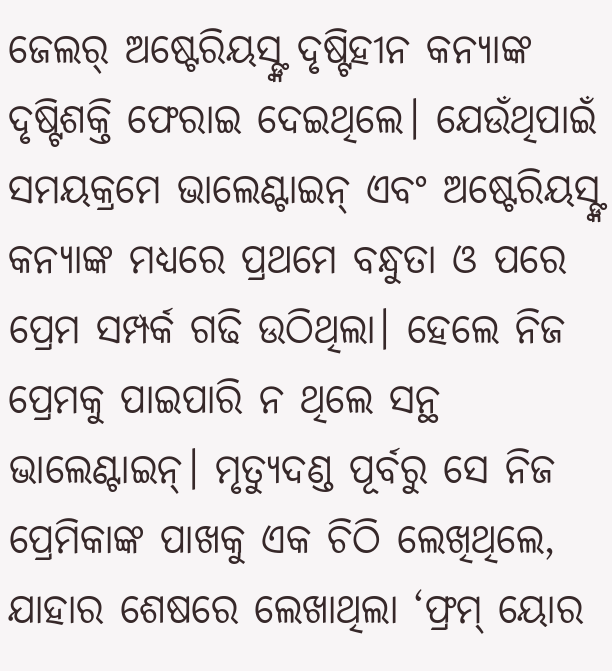ଜେଲର୍ ଅଷ୍ଟେରିୟସ୍ଙ୍କ ଦୃଷ୍ଟିହୀନ କନ୍ୟାଙ୍କ ଦୃଷ୍ଟିଶକ୍ତି ଫେରାଇ ଦେଇଥିଲେ। ଯେଉଁଥିପାଇଁ ସମୟକ୍ରମେ ଭାଲେଣ୍ଟାଇନ୍ ଏବଂ ଅଷ୍ଟେରିୟସ୍ଙ୍କ କନ୍ୟାଙ୍କ ମଧ୍ୟରେ ପ୍ରଥମେ ବନ୍ଧୁତା ଓ ପରେ ପ୍ରେମ ସମ୍ପର୍କ ଗଢି ଉଠିଥିଲା। ହେଲେ ନିଜ ପ୍ରେମକୁ ପାଇପାରି ନ ଥିଲେ ସନ୍ଥ ଭାଲେଣ୍ଟାଇନ୍। ମୃତ୍ୟୁଦଣ୍ଡ ପୂର୍ବରୁ ସେ ନିଜ ପ୍ରେମିକାଙ୍କ ପାଖକୁ ଏକ ଚିଠି ଲେଖିଥିଲେ, ଯାହାର ଶେଷରେ ଲେଖାଥିଲା ‘ଫ୍ରମ୍ ୟୋର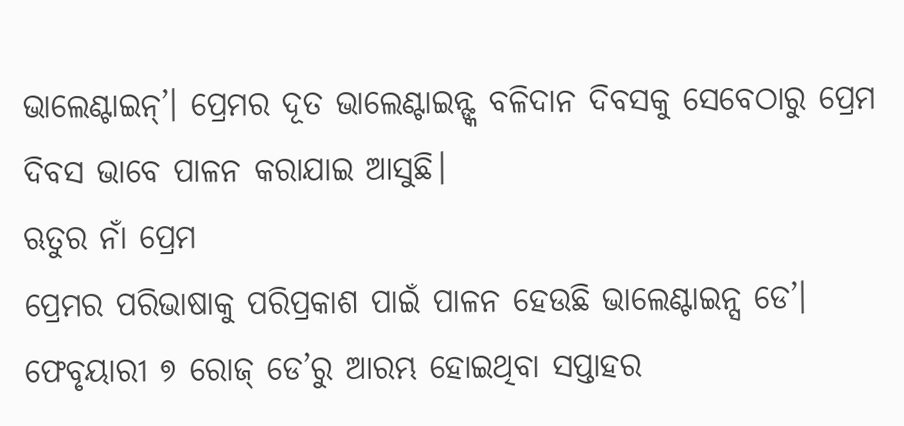ଭାଲେଣ୍ଟାଇନ୍’। ପ୍ରେମର ଦୂତ ଭାଲେଣ୍ଟାଇନ୍ଙ୍କ ବଳିଦାନ ଦିବସକୁ ସେବେଠାରୁ ପ୍ରେମ ଦିବସ ଭାବେ ପାଳନ କରାଯାଇ ଆସୁଛି।
ଋତୁର ନାଁ ପ୍ରେମ
ପ୍ରେମର ପରିଭାଷାକୁ ପରିପ୍ରକାଶ ପାଇଁ ପାଳନ ହେଉଛି ଭାଲେଣ୍ଟାଇନ୍ସ ଡେ’। ଫେବୃୟାରୀ ୭ ରୋଜ୍ ଡେ’ରୁ ଆରମ୍ଭ ହୋଇଥିବା ସପ୍ତାହର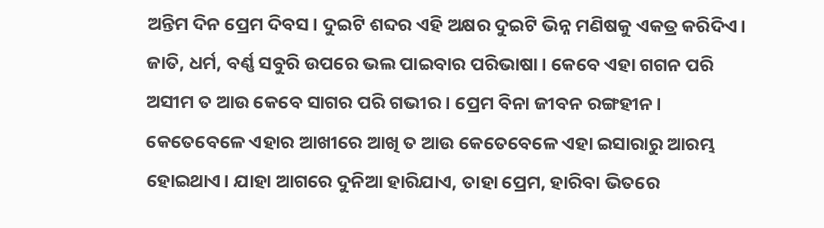ଅନ୍ତିମ ଦିନ ପ୍ରେମ ଦିବସ। ଦୁଇଟି ଶବ୍ଦର ଏହି ଅକ୍ଷର ଦୁଇଟି ଭିନ୍ନ ମଣିଷକୁ ଏକତ୍ର କରିଦିଏ। ଜାତି, ଧର୍ମ, ବର୍ଣ୍ଣ ସବୁରି ଉପରେ ଭଲ ପାଇବାର ପରିଭାଷା। କେବେ ଏହା ଗଗନ ପରି ଅସୀମ ତ ଆଉ କେବେ ସାଗର ପରି ଗଭୀର । ପ୍ରେମ ବିନା ଜୀବନ ରଙ୍ଗହୀନ। କେତେବେଳେ ଏହାର ଆଖୀରେ ଆଖି ତ ଆଉ କେତେବେଳେ ଏହା ଇସାରାରୁ ଆରମ୍ଭ ହୋଇଥାଏ। ଯାହା ଆଗରେ ଦୁନିଆ ହାରିଯାଏ, ତାହା ପ୍ରେମ, ହାରିବା ଭିତରେ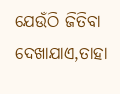ଯେଉଁଠି ଜିତିବା ଦେଖାଯାଏ,ତାହା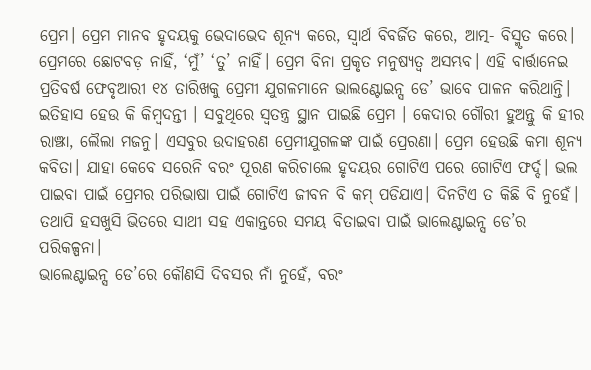ପ୍ରେମ। ପ୍ରେମ ମାନବ ହୃଦୟକୁ ଭେଦାଭେଦ ଶୂନ୍ୟ କରେ, ସ୍ୱାର୍ଥ ବିବର୍ଜିତ କରେ, ଆତ୍ମ- ବିସ୍ମୃତ କରେ।
ପ୍ରେମରେ ଛୋଟବଡ଼ ନାହିଁ, ‘ମୁଁ’ ‘ତୁ’ ନାହିଁ। ପ୍ରେମ ବିନା ପ୍ରକୃତ ମନୁଷ୍ୟତ୍ୱ ଅସମ୍ଭବ। ଏହି ବାର୍ତ୍ତାନେଇ ପ୍ରତିବର୍ଷ ଫେବୃଆରୀ ୧୪ ତାରିଖକୁ ପ୍ରେମୀ ଯୁଗଳମାନେ ଭାଲଣ୍ଟୋଇନ୍ସ ଡେ’ ଭାବେ ପାଳନ କରିଥାନ୍ତି। ଇତିହାସ ହେଉ କି କିମ୍ବଦନ୍ତୀ । ସବୁଥିରେ ସ୍ୱତନ୍ତ୍ର ସ୍ଥାନ ପାଇଛି ପ୍ରେମ । କେଦାର ଗୌରୀ ହୁଅନ୍ତୁ କି ହୀର ରାଞ୍ଝା, ଲୈଲା ମଜନୁ। ଏସବୁର ଉଦାହରଣ ପ୍ରେମୀଯୁଗଳଙ୍କ ପାଇଁ ପ୍ରେରଣା। ପ୍ରେମ ହେଉଛି କମା ଶୂନ୍ୟ କବିତା। ଯାହା କେବେ ସରେନି ବରଂ ପୂରଣ କରିଚାଲେ ହୃଦୟର ଗୋଟିଏ ପରେ ଗୋଟିଏ ଫର୍ଦ୍ଦ। ଭଲ ପାଇବା ପାଇଁ ପ୍ରେମର ପରିଭାଷା ପାଇଁ ଗୋଟିଏ ଜୀବନ ବି କମ୍ ପଡିଯାଏ। ଦିନଟିଏ ତ କିଛି ବି ନୁହେଁ। ତଥାପି ହସଖୁସି ଭିତରେ ସାଥୀ ସହ ଏକାନ୍ତରେ ସମୟ ବିତାଇବା ପାଇଁ ଭାଲେଣ୍ଟାଇନ୍ସ ଡେ’ର ପରିକଳ୍ପନା।
ଭାଲେଣ୍ଟାଇନ୍ସ ଡେ’ରେ କୌଣସି ଦିବସର ନାଁ ନୁହେଁ, ବରଂ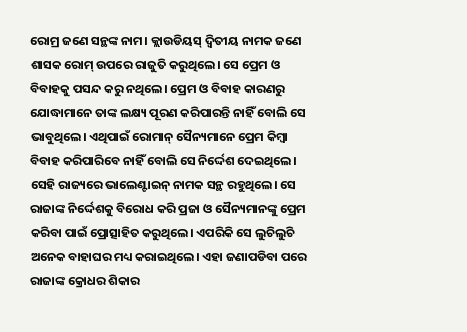ରୋମ୍ର ଜଣେ ସନ୍ଥଙ୍କ ନାମ। କ୍ଲାଉଡିୟସ୍ ଦ୍ବିତୀୟ ନାମକ ଜଣେ ଶାସକ ରୋମ୍ ଉପରେ ରାଜୁତି କରୁଥିଲେ। ସେ ପ୍ରେମ ଓ ବିବାହକୁ ପସନ୍ଦ କରୁ ନଥିଲେ। ପ୍ରେମ ଓ ବିବାହ କାରଣରୁ ଯୋଦ୍ଧାମାନେ ତାଙ୍କ ଲକ୍ଷ୍ୟ ପୂରଣ କରିପାରନ୍ତି ନାହିଁ ବୋଲି ସେ ଭାବୁଥିଲେ। ଏଥିପାଇଁ ରୋମାନ୍ ସୈନ୍ୟମାନେ ପ୍ରେମ କିମ୍ବା ବିବାହ କରିପାରିବେ ନାହିଁ ବୋଲି ସେ ନିର୍ଦ୍ଦେଶ ଦେଇଥିଲେ। ସେହି ରାଜ୍ୟରେ ଭାଲେଣ୍ଟାଇନ୍ ନାମକ ସନ୍ଥ ରହୁଥିଲେ। ସେ ରାଜାଙ୍କ ନିର୍ଦ୍ଦେଶକୁ ବିରୋଧ କରି ପ୍ରଜା ଓ ସୈନ୍ୟମାନଙ୍କୁ ପ୍ରେମ କରିବା ପାଇଁ ପ୍ରୋତ୍ସାହିତ କରୁଥିଲେ। ଏପରିକି ସେ ଲୁଚିଲୁଚି ଅନେକ ବାହାଘର ମଧ୍ୟ କରାଇଥିଲେ। ଏହା ଜଣାପଡିବା ପରେ ରାଜାଙ୍କ କ୍ରୋଧର ଶିକାର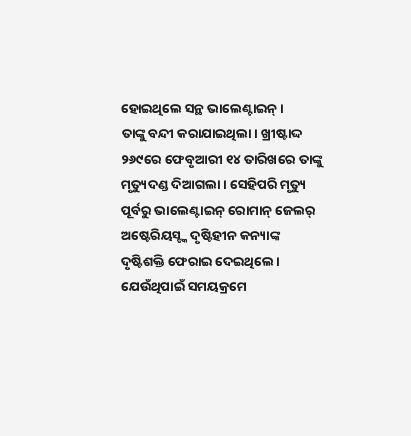ହୋଇଥିଲେ ସନ୍ଥ ଭାଲେଣ୍ଟାଇନ୍।
ତାଙ୍କୁ ବନ୍ଦୀ କରାଯାଇଥିଲା। ଖ୍ରୀଷ୍ଟାଦ୍ଦ ୨୬୯ରେ ଫେବୃଆରୀ ୧୪ ତାରିଖରେ ତାଙ୍କୁ ମୃତ୍ୟୁଦଣ୍ଡ ଦିଆଗଲା। ସେହିପରି ମୃତ୍ୟୁ ପୂର୍ବରୁ ଭାଲେଣ୍ଟାଇନ୍ ରୋମାନ୍ ଜେଲର୍ ଅଷ୍ଟେରିୟସ୍ଙ୍କ ଦୃଷ୍ଟିହୀନ କନ୍ୟାଙ୍କ ଦୃଷ୍ଟିଶକ୍ତି ଫେରାଇ ଦେଇଥିଲେ। ଯେଉଁଥିପାଇଁ ସମୟକ୍ରମେ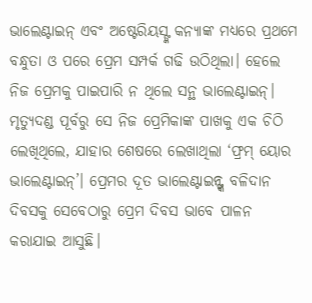ଭାଲେଣ୍ଟାଇନ୍ ଏବଂ ଅଷ୍ଟେରିୟସ୍ଙ୍କ କନ୍ୟାଙ୍କ ମଧ୍ୟରେ ପ୍ରଥମେ ବନ୍ଧୁତା ଓ ପରେ ପ୍ରେମ ସମ୍ପର୍କ ଗଢି ଉଠିଥିଲା। ହେଲେ ନିଜ ପ୍ରେମକୁ ପାଇପାରି ନ ଥିଲେ ସନ୍ଥ ଭାଲେଣ୍ଟାଇନ୍। ମୃତ୍ୟୁଦଣ୍ଡ ପୂର୍ବରୁ ସେ ନିଜ ପ୍ରେମିକାଙ୍କ ପାଖକୁ ଏକ ଚିଠି ଲେଖିଥିଲେ, ଯାହାର ଶେଷରେ ଲେଖାଥିଲା ‘ଫ୍ରମ୍ ୟୋର ଭାଲେଣ୍ଟାଇନ୍’। ପ୍ରେମର ଦୂତ ଭାଲେଣ୍ଟାଇନ୍ଙ୍କ ବଳିଦାନ ଦିବସକୁ ସେବେଠାରୁ ପ୍ରେମ ଦିବସ ଭାବେ ପାଳନ କରାଯାଇ ଆସୁଛି।